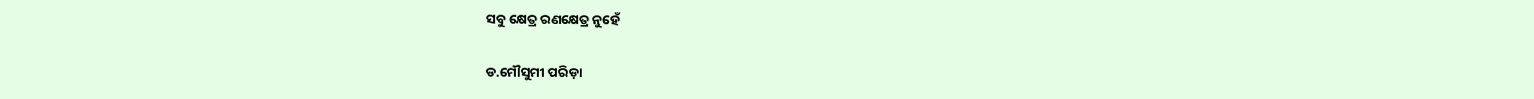ସବୁ କ୍ଷେତ୍ର ରଣକ୍ଷେତ୍ର ନୁହେଁ

ଡ.ମୌସୁମୀ ପରିଡ଼ା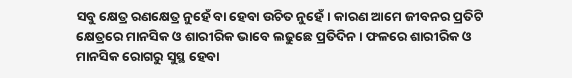ସବୁ କ୍ଷେତ୍ର ରଣକ୍ଷେତ୍ର ନୁହେଁ ବା ହେବା ଉଚିତ ନୁହେଁ। କାରଣ ଆମେ ଜୀବନର ପ୍ରତିଟି କ୍ଷେତ୍ରରେ ମାନସିକ ଓ ଶାରୀରିକ ଭାବେ ଲଢୁଛେ ପ୍ରତିଦିନ। ଫଳରେ ଶାରୀରିକ ଓ ମାନସିକ ରୋଗରୁ ସୁସ୍ଥ ହେବା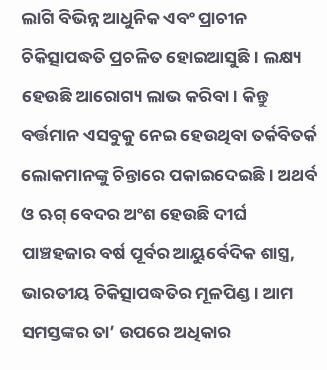ଲାଗି ବିଭିନ୍ନ ଆଧୁନିକ ଏବଂ ପ୍ରାଚୀନ ଚିକିତ୍ସାପଦ୍ଧତି ପ୍ରଚଳିତ ହୋଇଆସୁଛି। ଲକ୍ଷ୍ୟ ହେଉଛି ଆରୋଗ୍ୟ ଲାଭ କରିବା। କିନ୍ତୁ ବର୍ତ୍ତମାନ ଏସବୁକୁ ନେଇ ହେଉଥିବା ତର୍କବିତର୍କ ଲୋକମାନଙ୍କୁ ଚିନ୍ତାରେ ପକାଇଦେଇଛି। ଅଥର୍ବ ଓ ଋଗ୍‌ ବେଦର ଅଂଶ ହେଉଛି ଦୀର୍ଘ ପାଞ୍ଚହଜାର ବର୍ଷ ପୂର୍ବର ଆୟୁର୍ବେଦିକ ଶାସ୍ତ୍ର, ଭାରତୀୟ ଚିକିତ୍ସାପଦ୍ଧତିର ମୂଳପିଣ୍ଡ। ଆମ ସମସ୍ତଙ୍କର ତା’ ଉପରେ ଅଧିକାର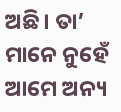ଅଛି। ତା’ ମାନେ ନୁହେଁ ଆମେ ଅନ୍ୟ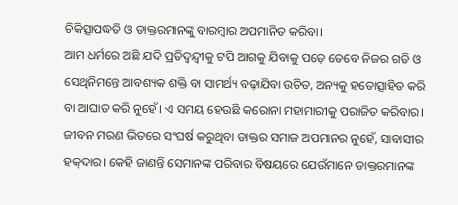ଚିକିତ୍ସାପଦ୍ଧତି ଓ ଡାକ୍ତରମାନଙ୍କୁ ବାରମ୍ବାର ଅପମାନିତ କରିବା।
ଆମ ଧର୍ମରେ ଅଛି ଯଦି ପ୍ରତିଦ୍ୱନ୍ଦ୍ୱୀକୁ ଟପି ଆଗକୁ ଯିବାକୁ ପଡ଼େ ତେବେ ନିଜର ଗତି ଓ ସେଥିନିମନ୍ତେ ଆବଶ୍ୟକ ଶକ୍ତି ବା ସାମର୍ଥ୍ୟ ବଢ଼ାଯିବା ଉଚିତ, ଅନ୍ୟକୁ ହତୋତ୍ସାହିତ କରି ବା ଆଘାତ କରି ନୁହେଁ। ଏ ସମୟ ହେଉଛି କରୋନା ମହାମାରୀକୁ ପରାଜିତ କରିବାର। ଜୀବନ ମରଣ ଭିତରେ ସଂଘର୍ଷ କରୁଥିବା ଡାକ୍ତର ସମାଜ ଅପମାନର ନୁହେଁ, ସାବାସୀର ହକ୍‌ଦାର। କେହି ଜାଣନ୍ତି ସେମାନଙ୍କ ପରିବାର ବିଷୟରେ ଯେଉଁମାନେ ଡାକ୍ତରମାନଙ୍କ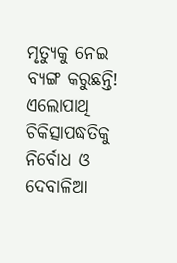ମୃତ୍ୟୁକୁ ନେଇ ବ୍ୟଙ୍ଗ କରୁଛନ୍ତି! ଏଲୋପାଥି ଚିକିତ୍ସାପଦ୍ଧତିକୁ ନିର୍ବୋଧ ଓ ଦେବାଳିଆ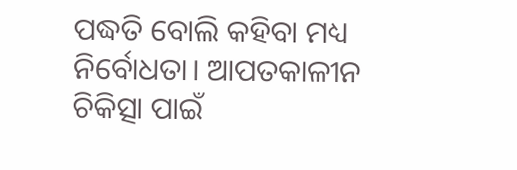ପଦ୍ଧତି ବୋଲି କହିବା ମଧ୍ୟ ନିର୍ବୋଧତା। ଆପତକାଳୀନ ଚିକିତ୍ସା ପାଇଁ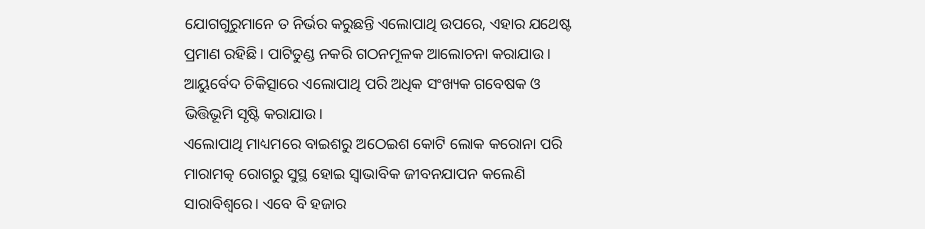ଯୋଗଗୁରୁମାନେ ତ ନିର୍ଭର କରୁଛନ୍ତି ଏଲୋପାଥି ଉପରେ, ଏହାର ଯଥେଷ୍ଟ ପ୍ରମାଣ ରହିଛି। ପାଟିତୁଣ୍ଡ ନକରି ଗଠନମୂଳକ ଆଲୋଚନା କରାଯାଉ। ଆୟୁର୍ବେଦ ଚିକିତ୍ସାରେ ଏଲୋପାଥି ପରି ଅଧିକ ସଂଖ୍ୟକ ଗବେଷକ ଓ ଭିତ୍ତିଭୂମି ସୃଷ୍ଟି କରାଯାଉ।
ଏଲୋପାଥି ମାଧ୍ୟମରେ ବାଇଶରୁ ଅଠେଇଶ କୋଟି ଲୋକ କରୋନା ପରି ମାରାମତ୍କ ରୋଗରୁ ସୁସ୍ଥ ହୋଇ ସ୍ବାଭାବିକ ଜୀବନଯାପନ କଲେଣି ସାରାବିଶ୍ୱରେ। ଏବେ ବି ହଜାର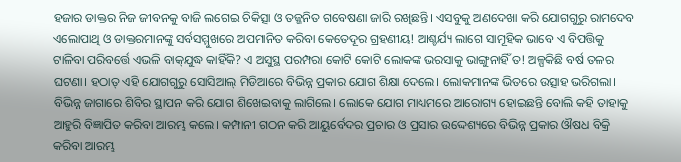ହଜାର ଡାକ୍ତର ନିଜ ଜୀବନକୁ ବାଜି ଲଗେଇ ଚିକିତ୍ସା ଓ ତଜ୍ଜନିତ ଗବେଷଣା ଜାରି ରଖିଛନ୍ତି। ଏସବୁକୁ ଅଣଦେଖା କରି ଯୋଗଗୁରୁ ରାମଦେବ ଏଲୋପାଥି ଓ ଡାକ୍ତରମାନଙ୍କୁ ସର୍ବସମ୍ମୁଖରେ ଅପମାନିତ କରିବା କେତେଦୂର ଗ୍ରହଣୀୟ! ଆଶ୍ଚର୍ଯ୍ୟ ଲାଗେ ସାମୂହିକ ଭାବେ ଏ ବିପତ୍ତିକୁ ଟାଳିବା ପରିବର୍ତ୍ତେ ଏଭଳି ବାକ୍‌ଯୁଦ୍ଧ କାହିଁକି? ଏ ଅସୁସ୍ଥ ପରମ୍ପରା କୋଟି କୋଟି ଲୋକଙ୍କ ଭରସାକୁ ଭାଙ୍ଗୁନାହିଁ ତ! ଅଳ୍ପକିଛି ବର୍ଷ ତଳର ଘଟଣା। ହଠାତ୍‌ ଏହି ଯୋଗଗୁରୁ ସୋସିଆଲ୍‌ ମିଡିଆରେ ବିଭିନ୍ନ ପ୍ରକାର ଯୋଗ ଶିକ୍ଷା ଦେଲେ। ଲୋକମାନଙ୍କ ଭିତରେ ଉତ୍ସାହ ଭରିଗଲା। ବିଭିନ୍ନ ଜାଗାରେ ଶିବିର ସ୍ଥାପନ କରି ଯୋଗ ଶିଖେଇବାକୁ ଲାଗିଲେ। ଲୋକେ ଯୋଗ ମାଧ୍ୟମରେ ଆରୋଗ୍ୟ ହୋଇଛନ୍ତି ବୋଲି କହି ତାହାକୁ ଆହୁରି ବିଜ୍ଞାପିତ କରିବା ଆରମ୍ଭ କଲେ। କମ୍ପାନୀ ଗଠନ କରି ଆୟୁର୍ବେଦର ପ୍ରଚାର ଓ ପ୍ରସାର ଉଦ୍ଦେଶ୍ୟରେ ବିଭିନ୍ନ ପ୍ରକାର ଔଷଧ ବିକ୍ରି କରିବା ଆରମ୍ଭ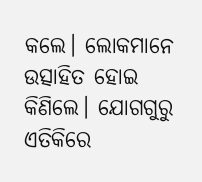କଲେ। ଲୋକମାନେ ଉତ୍ସାହିତ ହୋଇ କିଣିଲେ। ଯୋଗଗୁରୁ ଏତିକିରେ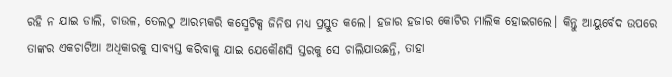ରହି ନ ଯାଇ ଡାଲି, ଚାଉଳ, ତେଲଠୁ ଆରମ୍ଭକରି କସ୍ମେଟିକ୍ସ ଜିନିଷ ମଧ୍ୟ ପ୍ରସ୍ତୁତ କଲେ। ହଜାର ହଜାର କୋଟିର ମାଲିକ ହୋଇଗଲେ। କିନ୍ତୁ ଆୟୁର୍ବେଦ ଉପରେ ତାଙ୍କର ଏକଚାଟିଆ ଅଧିକାରକୁ ସାବ୍ୟସ୍ତ କରିବାକୁ ଯାଇ ଯେକୌଣସି ସ୍ତରକୁ ସେ ଚାଲିଯାଉଛନ୍ତି, ତାହା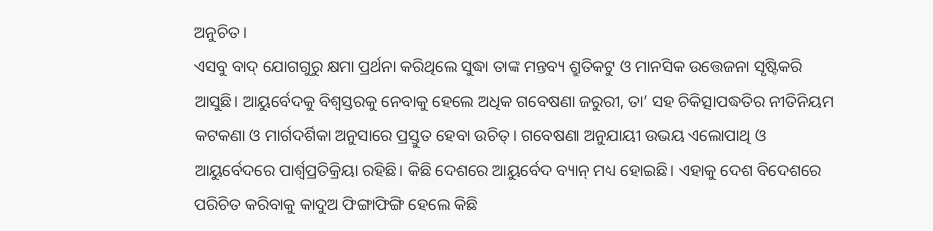ଅନୁଚିତ।
ଏସବୁ ବାଦ୍‌ ଯୋଗଗୁରୁ କ୍ଷମା ପ୍ରର୍ଥନା କରିଥିଲେ ସୁଦ୍ଧା ତାଙ୍କ ମନ୍ତବ୍ୟ ଶ୍ରୁତିକଟୁ ଓ ମାନସିକ ଉତ୍ତେଜନା ସୃଷ୍ଟିକରି ଆସୁଛି। ଆୟୁର୍ବେଦକୁ ବିଶ୍ୱସ୍ତରକୁ ନେବାକୁ ହେଲେ ଅଧିକ ଗବେଷଣା ଜରୁରୀ, ତା’ ସହ ଚିକିତ୍ସାପଦ୍ଧତିର ନୀତିନିୟମ କଟକଣା ଓ ମାର୍ଗଦର୍ଶିକା ଅନୁସାରେ ପ୍ରସ୍ତୁତ ହେବା ଉଚିତ୍‌। ଗବେଷଣା ଅନୁଯାୟୀ ଉଭୟ ଏଲୋପାଥି ଓ ଆୟୁର୍ବେଦରେ ପାର୍ଶ୍ୱପ୍ରତିକ୍ରିୟା ରହିଛି। କିଛି ଦେଶରେ ଆୟୁର୍ବେଦ ବ୍ୟାନ୍‌ ମଧ୍ୟ ହୋଇଛି। ଏହାକୁ ଦେଶ ବିଦେଶରେ ପରିଚିତ କରିବାକୁ କାଦୁଅ ଫିଙ୍ଗାଫିଙ୍ଗି ହେଲେ କିଛି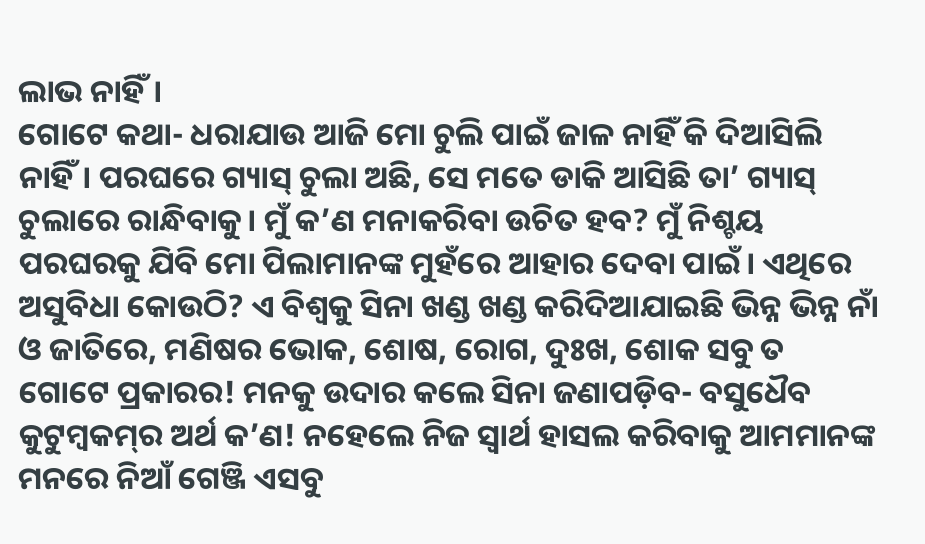ଲାଭ ନାହିଁ।
ଗୋଟେ କଥା- ଧରାଯାଉ ଆଜି ମୋ ଚୁଲି ପାଇଁ ଜାଳ ନାହିଁ କି ଦିଆସିଲି ନାହିଁ। ପରଘରେ ଗ୍ୟାସ୍‌ ଚୁଲା ଅଛି, ସେ ମତେ ଡାକି ଆସିଛି ତା’ ଗ୍ୟାସ୍‌ ଚୁଲାରେ ରାନ୍ଧିବାକୁ। ମୁଁ କ’ଣ ମନାକରିବା ଉଚିତ ହବ? ମୁଁ ନିଶ୍ଚୟ ପରଘରକୁ ଯିବି ମୋ ପିଲାମାନଙ୍କ ମୁହଁରେ ଆହାର ଦେବା ପାଇଁ। ଏଥିରେ ଅସୁବିଧା କୋଉଠି? ଏ ବିଶ୍ୱକୁ ସିନା ଖଣ୍ଡ ଖଣ୍ଡ କରିଦିଆଯାଇଛି ଭିନ୍ନ ଭିନ୍ନ ନାଁ ଓ ଜାତିରେ, ମଣିଷର ଭୋକ, ଶୋଷ, ରୋଗ, ଦୁଃଖ, ଶୋକ ସବୁ ତ ଗୋଟେ ପ୍ରକାରର! ମନକୁ ଉଦାର କଲେ ସିନା ଜଣାପଡ଼ିବ- ବସୁଧୈବ କୁଟୁମ୍ବକମ୍‌ର ଅର୍ଥ କ’ଣ! ନହେଲେ ନିଜ ସ୍ବାର୍ଥ ହାସଲ କରିବାକୁ ଆମମାନଙ୍କ ମନରେ ନିଆଁ ଗେଞ୍ଜି ଏସବୁ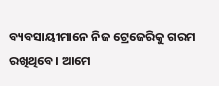ବ୍ୟବସାୟୀମାନେ ନିଜ ଟ୍ରେଜେରିକୁ ଗରମ ରଖିଥିବେ। ଆମେ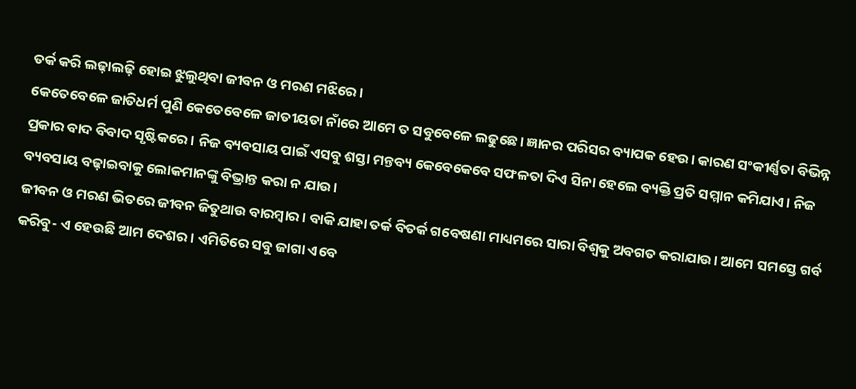ତର୍କ କରି ଲଢ଼ାଲଢ଼ି ହୋଇ ଝୁଲୁଥିବା ଜୀବନ ଓ ମରଣ ମଝିରେ।
କେତେବେଳେ ଜାତିଧର୍ମ ପୁଣି କେତେବେଳେ ଜାତୀୟତା ନାଁରେ ଆମେ ତ ସବୁବେଳେ ଲଢୁଛେ। ଜ୍ଞାନର ପରିସର ବ୍ୟାପକ ହେଉ। କାରଣ ସଂକୀର୍ଣ୍ଣତା ବିଭିନ୍ନ ପ୍ରକାର ବାଦ ବିବାଦ ସୃଷ୍ଟିକରେ। ନିଜ ବ୍ୟବସାୟ ପାଇଁ ଏସବୁ ଶସ୍ତା ମନ୍ତବ୍ୟ କେବେକେବେ ସଫଳତା ଦିଏ ସିନା ହେଲେ ବ୍ୟକ୍ତି ପ୍ରତି ସମ୍ମାନ କମିଯାଏ। ନିଜ ବ୍ୟବସାୟ ବଢ଼ାଇବାକୁ ଲୋକମାନଙ୍କୁ ବିଭ୍ରାନ୍ତ କରା ନ ଯାଉ।
ଜୀବନ ଓ ମରଣ ଭିତରେ ଜୀବନ ଜିତୁଥାଉ ବାରମ୍ବାର। ବାକି ଯାହା ତର୍କ ବିତର୍କ ଗବେଷଣା ମାଧ୍ୟମରେ ସାରା ବିଶ୍ୱକୁ ଅବଗତ କରାଯାଉ। ଆମେ ସମସ୍ତେ ଗର୍ବ କରିବୁ- ଏ ହେଉଛି ଆମ ଦେଶର। ଏମିତିରେ ସବୁ ଜାଗା ଏବେ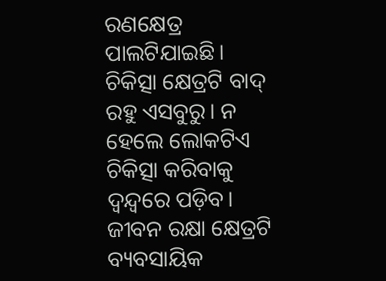ରଣକ୍ଷେତ୍ର ପାଲଟିଯାଇଛି। ଚିକିତ୍ସା କ୍ଷେତ୍ରଟି ବାଦ୍‌ ରହୁ ଏସବୁରୁ। ନ ହେଲେ ଲୋକଟିଏ ଚିକିତ୍ସା କରିବାକୁ ଦ୍ୱନ୍ଦ୍ୱରେ ପଡ଼ିବ। ଜୀବନ ରକ୍ଷା କ୍ଷେତ୍ରଟି ବ୍ୟବସାୟିକ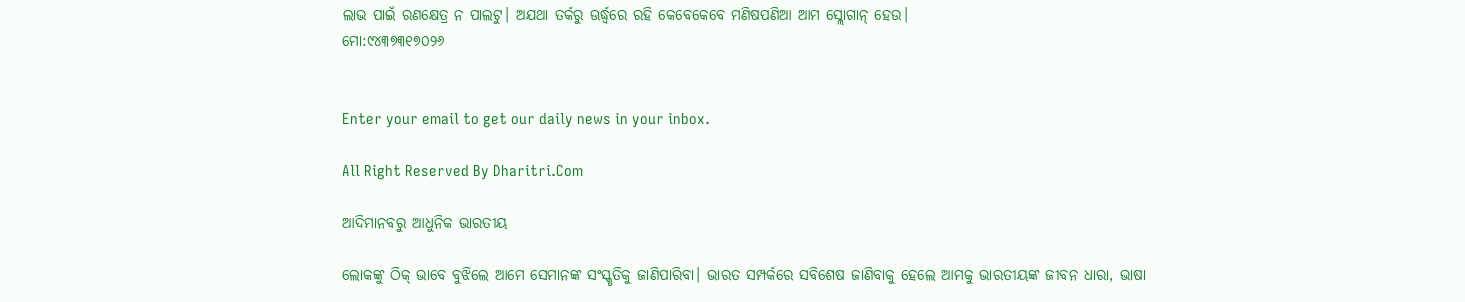ଲାଭ ପାଇଁ ରଣକ୍ଷେତ୍ର ନ ପାଲଟୁ। ଅଯଥା ତର୍କରୁ ଊର୍ଦ୍ଧ୍ୱରେ ରହି କେବେକେବେ ମଣିଷପଣିଆ ଆମ ସ୍ଲୋଗାନ୍‌ ହେଉ।
ମୋ:୯୪୩୭୩୧୭୦୨୬


Enter your email to get our daily news in your inbox.

All Right Reserved By Dharitri.Com

ଆଦିମାନବରୁ ଆଧୁନିକ ଭାରତୀୟ

ଲୋକଙ୍କୁ ଠିକ୍‌ ଭାବେ ବୁଝିଲେ ଆମେ ସେମାନଙ୍କ ସଂସ୍କୃତିକୁ ଜାଣିପାରିବା। ଭାରତ ସମ୍ପର୍କରେ ସବିଶେଷ ଜାଣିବାକୁ ହେଲେ ଆମକୁ ଭାରତୀୟଙ୍କ ଜୀବନ ଧାରା, ଭାଷା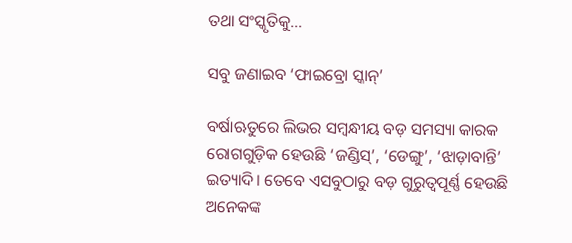ତଥା ସଂସ୍କୃତିକୁ…

ସବୁ ଜଣାଇବ ‘ଫାଇବ୍ରୋ ସ୍କାନ୍‌’

ବର୍ଷାଋତୁରେ ଲିଭର ସମ୍ବନ୍ଧୀୟ ବଡ଼ ସମସ୍ୟା କାରକ ରୋଗଗୁଡ଼ିକ ହେଉଛି ‘ଜଣ୍ଡିସ୍‌’, ‘ଡେଙ୍ଗୁ’, ‘ଝାଡ଼ାବାନ୍ତି’ ଇତ୍ୟାଦି। ତେବେ ଏସବୁଠାରୁ ବଡ଼ ଗୁରୁତ୍ୱପୂର୍ଣ୍ଣ ହେଉଛି ଅନେକଙ୍କ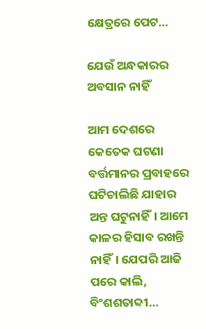କ୍ଷେତ୍ରରେ ପେଟ…

ଯେଉଁ ଅନ୍ଧକାରର ଅବସାନ ନାହିଁ

ଆମ ଦେଶରେ କେତେକ ଘଟଣା ବର୍ତ୍ତମାନର ପ୍ରବାହରେ ଘଟିଚାଲିଛି ଯାହାର ଅନ୍ତ ଘଟୁନାହିଁ। ଆମେ କାଳର ହିସାବ ରଖନ୍ତି ନାହିଁ। ଯେପରି ଆଜି ପରେ କାଲି, ବିଂଶଶତାବ୍ଦୀ…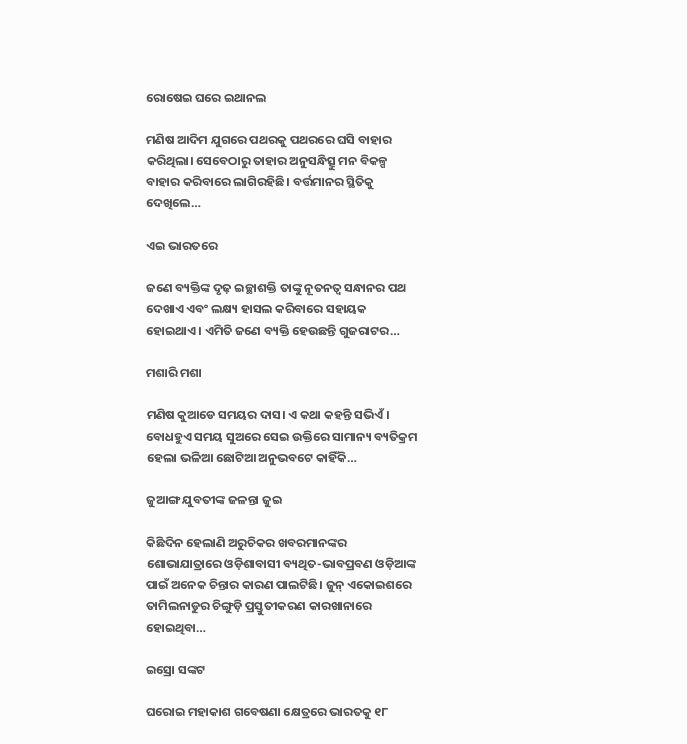ରୋଷେଇ ଘରେ ଇଥାନଲ

ମଣିଷ ଆଦିମ ଯୁଗରେ ପଥରକୁ ପଥରରେ ଘସି ବାହାର କରିଥିଲା। ସେବେଠାରୁ ତାହାର ଅନୁସନ୍ଧିତ୍ସୁ ମନ ବିକଳ୍ପ ବାହାର କରିବାରେ ଲାଗିରହିଛି। ବର୍ତ୍ତମାନର ସ୍ଥିତିକୁ ଦେଖିଲେ…

ଏଇ ଭାରତରେ

ଜଣେ ବ୍ୟକ୍ତିଙ୍କ ଦୃଢ଼ ଇଚ୍ଛାଶକ୍ତି ତାଙ୍କୁ ନୂତନତ୍ୱ ସନ୍ଧାନର ପଥ ଦେଖାଏ ଏବଂ ଲକ୍ଷ୍ୟ ହାସଲ କରିବାରେ ସହାୟକ ହୋଇଥାଏ। ଏମିତି ଜଣେ ବ୍ୟକ୍ତି ହେଉଛନ୍ତି ଗୁଜରାଟର…

ମଶାରି ମଶା

ମଣିଷ କୁଆଡେ ସମୟର ଦାସ। ଏ କଥା କହନ୍ତି ସଭିଏଁ। ବୋଧହୁଏ ସମୟ ସୁଅରେ ସେଇ ଉକ୍ତିରେ ସାମାନ୍ୟ ବ୍ୟତିକ୍ରମ ହେଲା ଭଳିଆ ଛୋଟିଆ ଅନୁଭବଟେ କାହିଁକି…

ଜୁଆଙ୍ଗ ଯୁବତୀଙ୍କ ଜଳନ୍ତା ଜୁଇ

କିଛିଦିନ ହେଲାଣି ଅରୁଚିକର ଖବରମାନଙ୍କର ଶୋଭାଯାତ୍ରାରେ ଓଡ଼ିଶାବାସୀ ବ୍ୟଥିତ-ଭାବପ୍ରବଣ ଓଡ଼ିଆଙ୍କ ପାଇଁ ଅନେକ ଚିନ୍ତାର କାରଣ ପାଲଟିଛି। ଜୁନ୍‌ ଏକୋଇଶରେ ତାମିଲନାଡୁର ଚିଙ୍ଗୁଡ଼ି ପ୍ରସ୍ତୁତୀକରଣ କାରଖାନାରେ ହୋଇଥିବା…

ଇସ୍ରୋ ସଙ୍କଟ

ଘରୋଇ ମହାକାଶ ଗବେଷଣା କ୍ଷେତ୍ରରେ ଭାରତକୁ ୧୮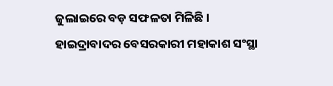ଜୁଲାଇରେ ବଡ଼ ସଫଳତା ମିଳିଛି । ହାଇଦ୍ରାବାଦର ବେସରକାରୀ ମହାକାଶ ସଂସ୍ଥା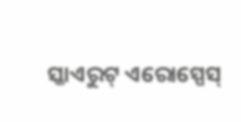ସ୍କାଏରୁଟ୍‌ ଏରୋସ୍ପେସ୍‌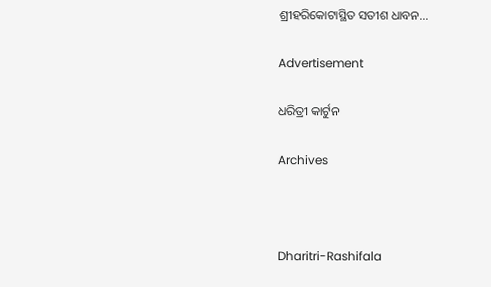ଶ୍ରୀହରିକୋଟାସ୍ଥିତ ସତୀଶ ଧାବନ…

Advertisement

ଧରିତ୍ରୀ କାର୍ଟୁନ

Archives



Dharitri-Rashifala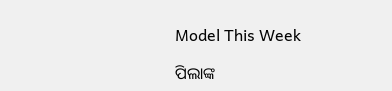Model This Week

ପିଲାଙ୍କ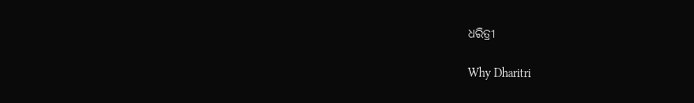ଧରିତ୍ରୀ

Why Dharitri